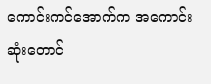ကောင်းကင်အောက်က အကောင်းဆုံးတောင်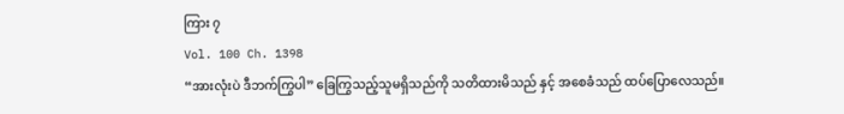ကြား ၇
Vol. 100 Ch. 1398
“အားလုံးပဲ ဒီဘက်ကြွပါ” ခြေကြွသည့်သူမရှိသည်ကို သတိထားမိသည် နှင့် အစေခံသည် ထပ်ပြောလေသည်။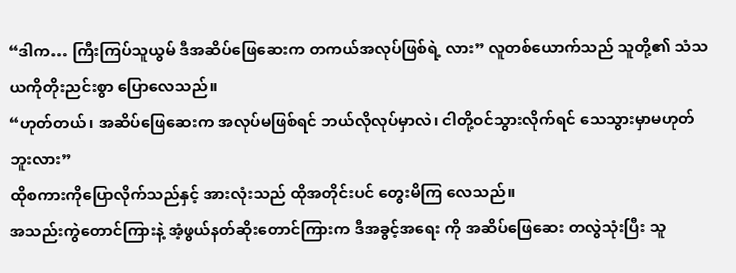“ဒါက… ကြီးကြပ်သူယွမ် ဒီအဆိပ်ဖြေဆေးက တကယ်အလုပ်ဖြစ်ရဲ့ လား” လူတစ်ယောက်သည် သူတို့၏ သံသယကိုတိုးညင်းစွာ ပြောလေသည်။
“ဟုတ်တယ်၊ အဆိပ်ဖြေဆေးက အလုပ်မဖြစ်ရင် ဘယ်လိုလုပ်မှာလဲ၊ ငါတို့ဝင်သွားလိုက်ရင် သေသွားမှာမဟုတ်ဘူးလား”
ထိုစကားကိုပြောလိုက်သည်နှင့် အားလုံးသည် ထိုအတိုင်းပင် တွေးမိကြ လေသည်။
အသည်းကွဲတောင်ကြားနဲ့ အံ့ဖွယ်နတ်ဆိုးတောင်ကြားက ဒီအခွင့်အရေး ကို အဆိပ်ဖြေဆေး တလွဲသုံးပြီး သူ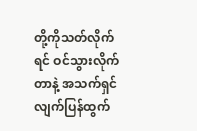တို့ကိုသတ်လိုက်ရင် ဝင်သွားလိုက်တာနဲ့ အသက်ရှင်လျက်ပြန်ထွက်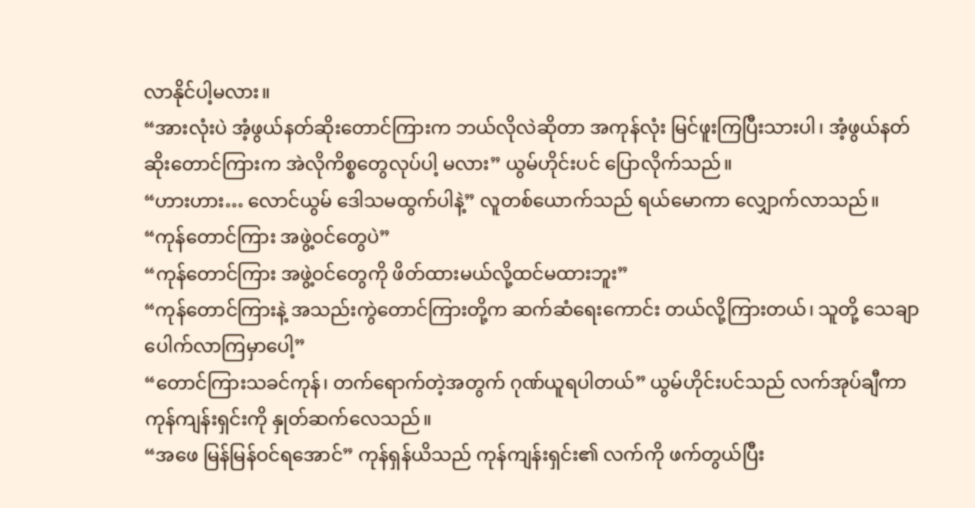လာနိုင်ပါ့မလား။
“အားလုံးပဲ အံ့ဖွယ်နတ်ဆိုးတောင်ကြားက ဘယ်လိုလဲဆိုတာ အကုန်လုံး မြင်ဖူးကြပြီးသားပါ၊ အံ့ဖွယ်နတ်ဆိုးတောင်ကြားက အဲလိုကိစ္စတွေလုပ်ပါ့ မလား” ယွမ်ဟိုင်းပင် ပြောလိုက်သည်။
“ဟားဟား… လောင်ယွမ် ဒေါသမထွက်ပါနဲ့” လူတစ်ယောက်သည် ရယ်မောကာ လျှောက်လာသည်။
“ကုန်တောင်ကြား အဖွဲ့ဝင်တွေပဲ”
“ကုန်တောင်ကြား အဖွဲ့ဝင်တွေကို ဖိတ်ထားမယ်လို့ထင်မထားဘူး”
“ကုန်တောင်ကြားနဲ့ အသည်းကွဲတောင်ကြားတို့က ဆက်ဆံရေးကောင်း တယ်လို့ကြားတယ်၊ သူတို့ သေချာပေါက်လာကြမှာပေါ့”
“တောင်ကြားသခင်ကုန်၊ တက်ရောက်တဲ့အတွက် ဂုဏ်ယူရပါတယ်” ယွမ်ဟိုင်းပင်သည် လက်အုပ်ချီကာ ကုန်ကျန်းရှင်းကို နှုတ်ဆက်လေသည်။
“အဖေ မြန်မြန်ဝင်ရအောင်” ကုန်ရှန်ယိသည် ကုန်ကျန်းရှင်း၏ လက်ကို ဖက်တွယ်ပြီး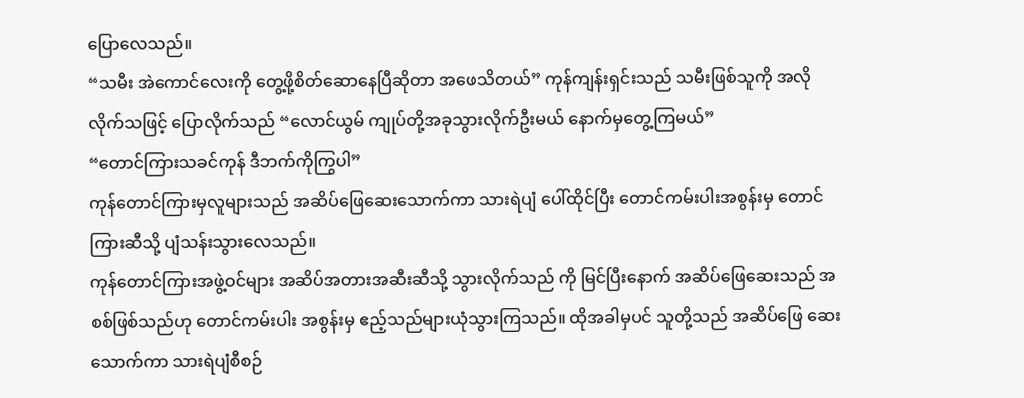ပြောလေသည်။
“သမီး အဲကောင်လေးကို တွေ့ဖို့စိတ်ဆောနေပြီဆိုတာ အဖေသိတယ်” ကုန်ကျန်းရှင်းသည် သမီးဖြစ်သူကို အလိုလိုက်သဖြင့် ပြောလိုက်သည် “လောင်ယွမ် ကျုပ်တို့အခုသွားလိုက်ဦးမယ် နောက်မှတွေ့ကြမယ်”
“တောင်ကြားသခင်ကုန် ဒီဘက်ကိုကြွပါ”
ကုန်တောင်ကြားမှလူများသည် အဆိပ်ဖြေဆေးသောက်ကာ သားရဲပျံ ပေါ်ထိုင်ပြီး တောင်ကမ်းပါးအစွန်းမှ တောင်ကြားဆီသို့ ပျံသန်းသွားလေသည်။
ကုန်တောင်ကြားအဖွဲ့ဝင်များ အဆိပ်အတားအဆီးဆီသို့ သွားလိုက်သည် ကို မြင်ပြီးနောက် အဆိပ်ဖြေဆေးသည် အစစ်ဖြစ်သည်ဟု တောင်ကမ်းပါး အစွန်းမှ ဧည့်သည်များယုံသွားကြသည်။ ထိုအခါမှပင် သူတို့သည် အဆိပ်ဖြေ ဆေးသောက်ကာ သားရဲပျံစီစဉ်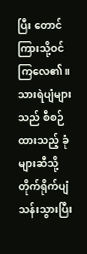ပြီး တောင်ကြားသို့ဝင်ကြလေ၏။
သားရဲပျံများသည် စီစဉ်ထားသည့် ခုံများဆီသို့တိုက်ရိုက်ပျံသန်းသွားပြီး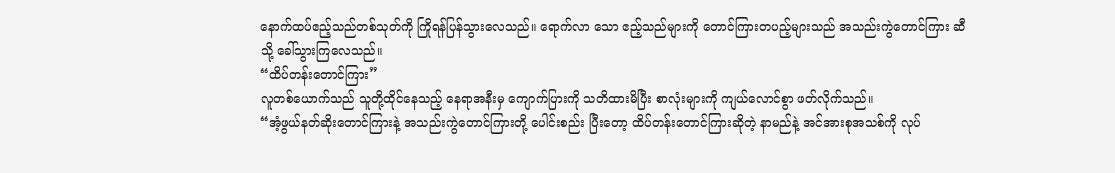နောက်ထပ်ဧည့်သည်တစ်သုတ်ကို ကြိုရန်ပြန်သွားလေသည်။ ရောက်လာ သော ဧည့်သည်များကို တောင်ကြားတပည့်များသည် အသည်းကွဲတောင်ကြား ဆီသို့ ခေါ်သွားကြလေသည်။
“ထိပ်တန်းတောင်ကြား”
လူတစ်ယောက်သည် သူတို့ထိုင်နေသည့် နေရာအနီးမှ ကျောက်ပြားကို သတိထားမိပြီး စာလုံးများကို ကျယ်လောင်စွာ ဖတ်လိုက်သည်။
“အံ့ဖွယ်နတ်ဆိုးတောင်ကြားနဲ့ အသည်းကွဲတောင်ကြားတို့ ပေါင်းစည်း ပြီးတော့ ထိပ်တန်းတောင်ကြားဆိုတဲ့ နာမည်နဲ့ အင်အားစုအသစ်ကို လုပ်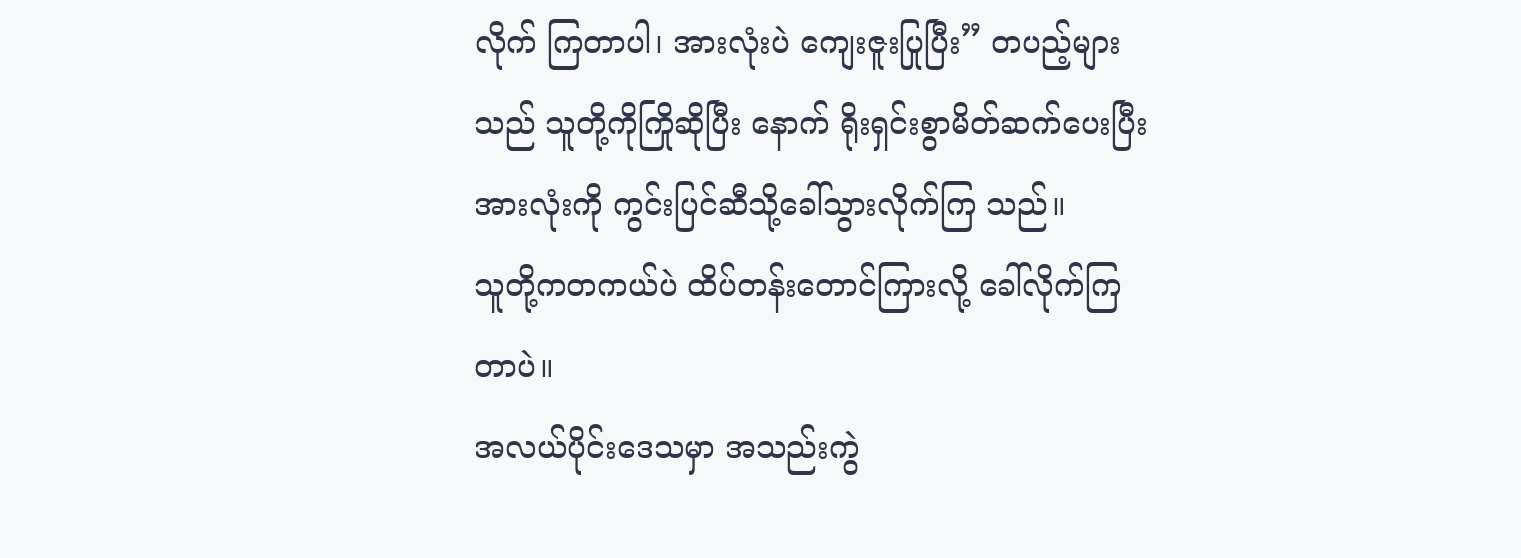လိုက် ကြတာပါ၊ အားလုံးပဲ ကျေးဇူးပြုပြီး” တပည့်များသည် သူတို့ကိုကြိုဆိုပြီး နောက် ရိုးရှင်းစွာမိတ်ဆက်ပေးပြီး အားလုံးကို ကွင်းပြင်ဆီသို့ခေါ်သွားလိုက်ကြ သည်။
သူတို့ကတကယ်ပဲ ထိပ်တန်းတောင်ကြားလို့ ခေါ်လိုက်ကြတာပဲ။
အလယ်ပိုင်းဒေသမှာ အသည်းကွဲ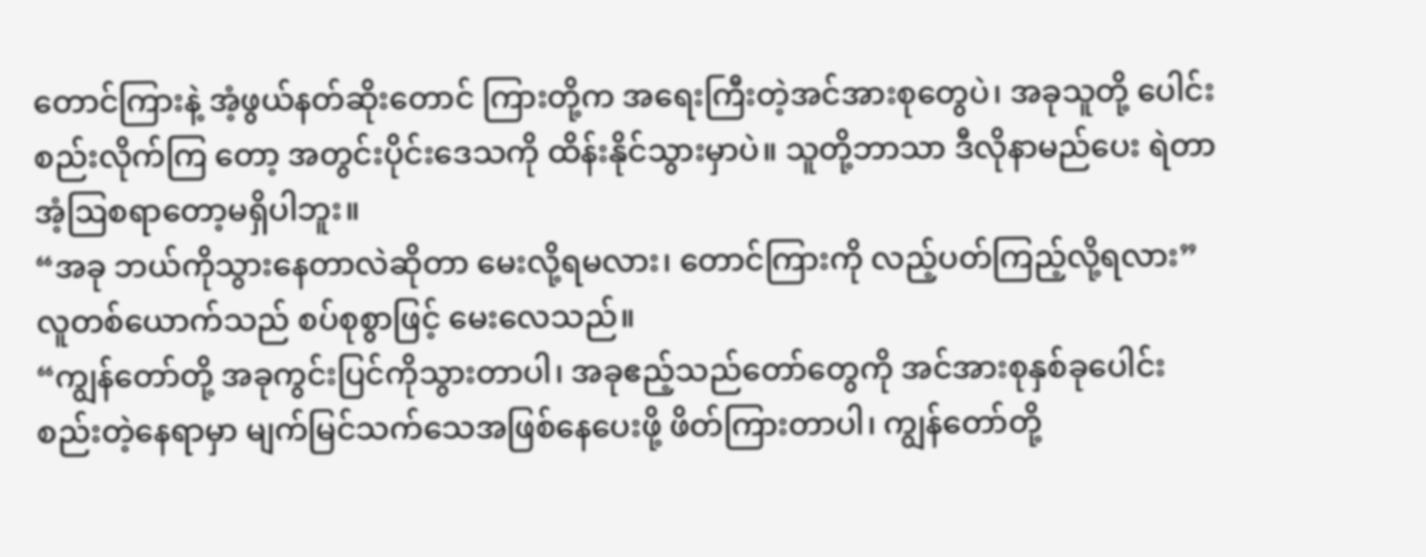တောင်ကြားနဲ့ အံ့ဖွယ်နတ်ဆိုးတောင် ကြားတို့က အရေးကြီးတဲ့အင်အားစုတွေပဲ၊ အခုသူတို့ ပေါင်းစည်းလိုက်ကြ တော့ အတွင်းပိုင်းဒေသကို ထိန်းနိုင်သွားမှာပဲ။ သူတို့ဘာသာ ဒီလိုနာမည်ပေး ရဲတာ အံ့ဩစရာတော့မရှိပါဘူး။
“အခု ဘယ်ကိုသွားနေတာလဲဆိုတာ မေးလို့ရမလား၊ တောင်ကြားကို လည့်ပတ်ကြည့်လို့ရလား” လူတစ်ယောက်သည် စပ်စုစွာဖြင့် မေးလေသည်။
“ကျွန်တော်တို့ အခုကွင်းပြင်ကိုသွားတာပါ၊ အခုဧည့်သည်တော်တွေကို အင်အားစုနှစ်ခုပေါင်းစည်းတဲ့နေရာမှာ မျက်မြင်သက်သေအဖြစ်နေပေးဖို့ ဖိတ်ကြားတာပါ၊ ကျွန်တော်တို့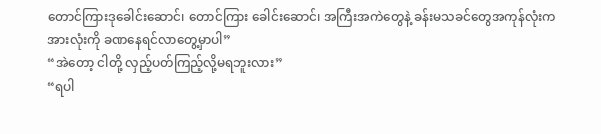တောင်ကြားဒုခေါင်းဆောင်၊ တောင်ကြား ခေါင်းဆောင်၊ အကြီးအကဲတွေနဲ့ ခန်းမသခင်တွေအကုန်လုံးက အားလုံးကို ခဏနေရင်လာတွေ့မှာပါ”
“အဲတော့ ငါတို့ လှည့်ပတ်ကြည့်လို့မရဘူးလား”
“ရပါ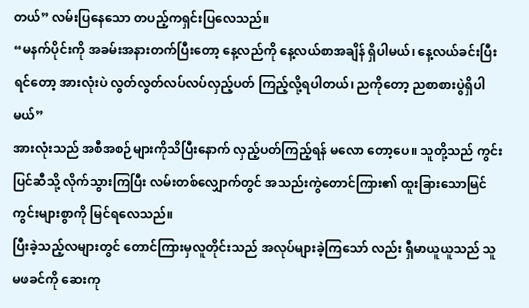တယ်” လမ်းပြနေသော တပည့်ကရှင်းပြလေသည်။
“မနက်ပိုင်းကို အခမ်းအနားတက်ပြီးတော့ နေ့လည်ကို နေ့လယ်စာအချိန် ရှိပါမယ်၊ နေ့လယ်ခင်းပြီးရင်တော့ အားလုံးပဲ လွတ်လွတ်လပ်လပ်လှည့်ပတ် ကြည့်လို့ရပါတယ်၊ ညကိုတော့ ညစာစားပွဲရှိပါမယ်”
အားလုံးသည် အစီအစဉ်များကိုသိပြီးနောက် လှည့်ပတ်ကြည့်ရန် မလော တော့ပေ။ သူတို့သည် ကွင်းပြင်ဆီသို့ လိုက်သွားကြပြီး လမ်းတစ်လျှောက်တွင် အသည်းကွဲတောင်ကြား၏ ထူးခြားသောမြင်ကွင်းများစွာကို မြင်ရလေသည်။
ပြီးခဲ့သည့်လများတွင် တောင်ကြားမှလူတိုင်းသည် အလုပ်များခဲ့ကြသော် လည်း ရှီမာယူယူသည် သူမဖခင်ကို ဆေးကု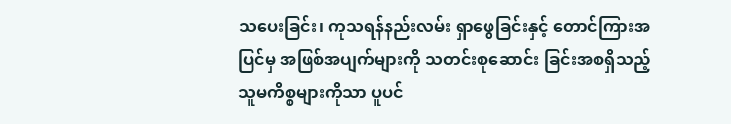သပေးခြင်း၊ ကုသရန်နည်းလမ်း ရှာဖွေခြင်းနှင့် တောင်ကြားအပြင်မှ အဖြစ်အပျက်များကို သတင်းစုဆောင်း ခြင်းအစရှိသည့် သူမကိစ္စများကိုသာ ပူပင်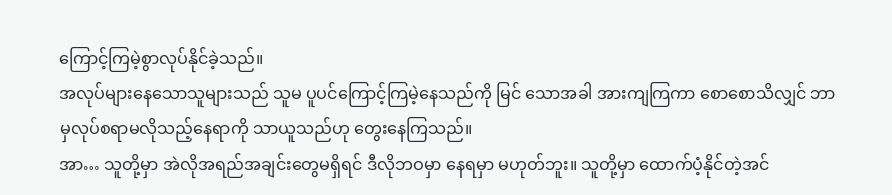ကြောင့်ကြမဲ့စွာလုပ်နိုင်ခဲ့သည်။
အလုပ်များနေသောသူများသည် သူမ ပူပင်ကြောင့်ကြမဲ့နေသည်ကို မြင် သောအခါ အားကျကြကာ စောစောသိလျှင် ဘာမှလုပ်စရာမလိုသည့်နေရာကို သာယူသည်ဟု တွေးနေကြသည်။
အာ… သူတို့မှာ အဲလိုအရည်အချင်းတွေမရှိရင် ဒီလိုဘဝမှာ နေရမှာ မဟုတ်ဘူး။ သူတို့မှာ ထောက်ပံ့နိုင်တဲ့အင်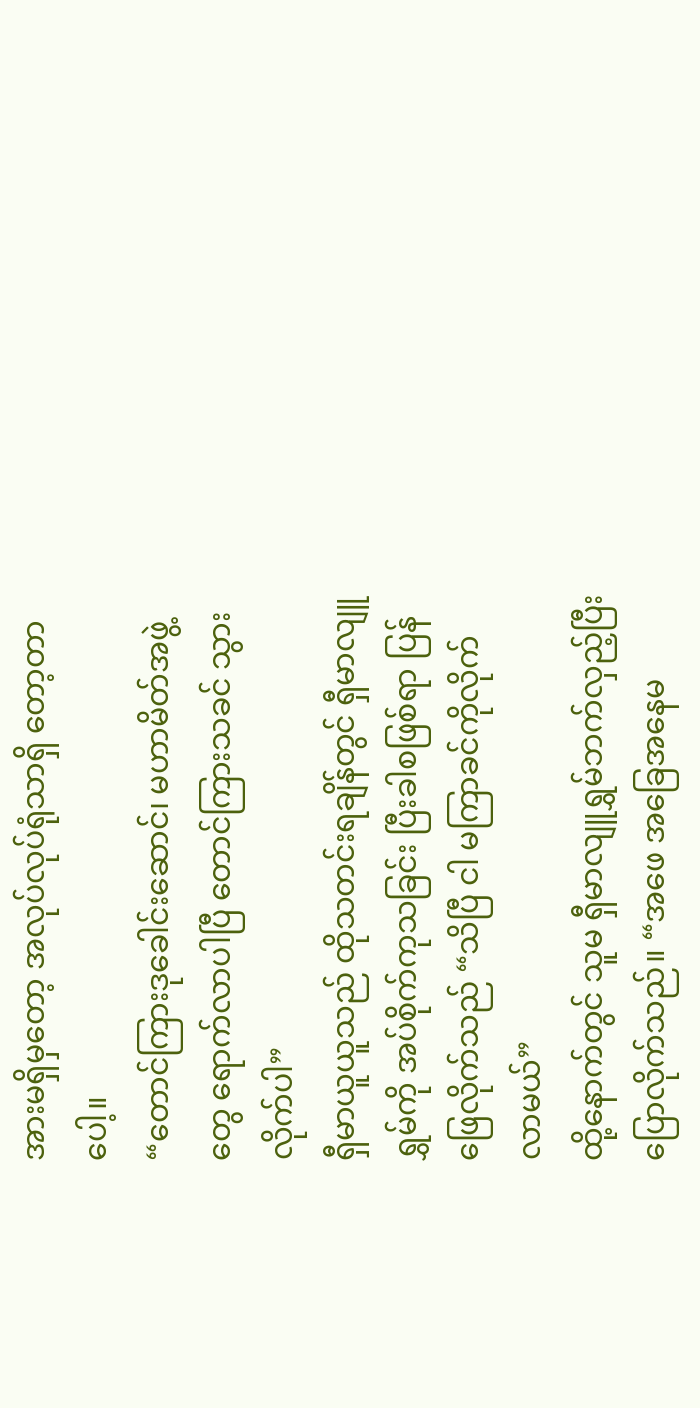အားမရှိမှတော့ အလုပ်လုပ်ရုံသာရှိ တော့တာပေါ့။
“တောင်ကြားဒုခေါင်းဆောင်၊ မဟာမိတ်အဖွဲ့တွေ ရောက်လာပါပြီ တောင်ကြားသခင် သွားလိုက်ပါ”
ရှီမာယူယူသည် ထိုသတင်းရချိန်တွင် ရှီမာလျူရွှမ်ကို အပ်စိုက်ကုသခြင်း ပြီးခါစဖြစ်ရာ ပြန်ဖြေလိုက်သည် “သိပြီ ငါ မကြာခင်ကိုလိုက်လာမယ်”
ထို့နောက်တွင် သူမ ရှီမာလျူရွှမ်ဘက်လှည့်ပြီး ပြောလိုက်သည်။ “အဖေ အခြေအနေမ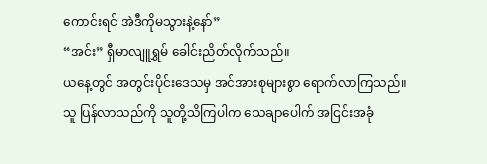ကောင်းရင် အဲဒီကိုမသွားနဲ့နော်”
“အင်း” ရှီမာလျူရွှမ် ခေါင်းညိတ်လိုက်သည်။
ယနေ့တွင် အတွင်းပိုင်းဒေသမှ အင်အားစုများစွာ ရောက်လာကြသည်။ သူ ပြန်လာသည်ကို သူတို့သိကြပါက သေချာပေါက် အငြင်းအခုံ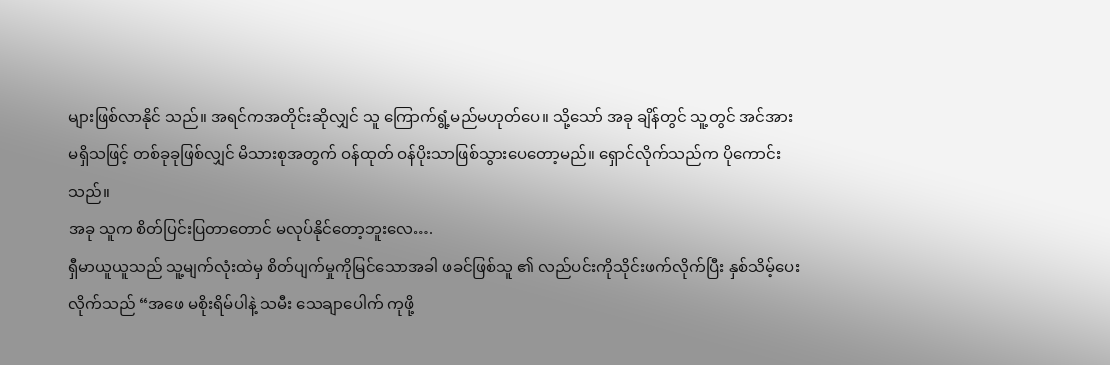များဖြစ်လာနိုင် သည်။ အရင်ကအတိုင်းဆိုလျှင် သူ ကြောက်ရွံ့မည်မဟုတ်ပေ။ သို့သော် အခု ချိန်တွင် သူ့တွင် အင်အားမရှိသဖြင့် တစ်ခုခုဖြစ်လျှင် မိသားစုအတွက် ဝန်ထုတ် ဝန်ပိုးသာဖြစ်သွားပေတော့မည်။ ရှောင်လိုက်သည်က ပိုကောင်းသည်။
အခု သူက စိတ်ပြင်းပြတာတောင် မလုပ်နိုင်တော့ဘူးလေ….
ရှီမာယူယူသည် သူ့မျက်လုံးထဲမှ စိတ်ပျက်မှုကိုမြင်သောအခါ ဖခင်ဖြစ်သူ ၏ လည်ပင်းကိုသိုင်းဖက်လိုက်ပြီး နှစ်သိမ့်ပေးလိုက်သည် “အဖေ မစိုးရိမ်ပါနဲ့ သမီး သေချာပေါက် ကုဖို့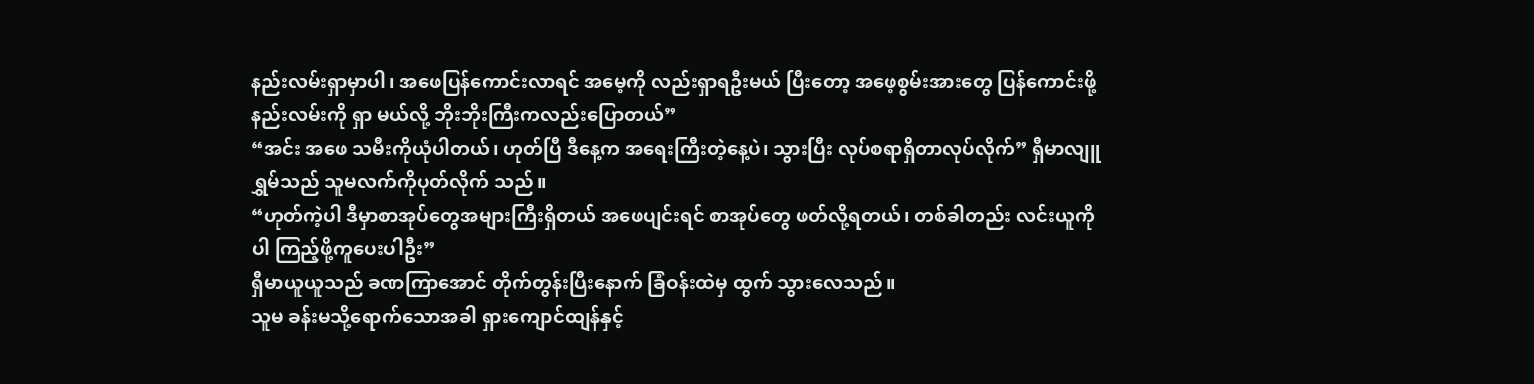နည်းလမ်းရှာမှာပါ၊ အဖေပြန်ကောင်းလာရင် အမေ့ကို လည်းရှာရဦးမယ် ပြီးတော့ အဖေ့စွမ်းအားတွေ ပြန်ကောင်းဖို့နည်းလမ်းကို ရှာ မယ်လို့ ဘိုးဘိုးကြီးကလည်းပြောတယ်”
“အင်း အဖေ သမီးကိုယုံပါတယ်၊ ဟုတ်ပြီ ဒီနေ့က အရေးကြီးတဲ့နေ့ပဲ၊ သွားပြီး လုပ်စရာရှိတာလုပ်လိုက်” ရှီမာလျူရွှမ်သည် သူမလက်ကိုပုတ်လိုက် သည်။
“ဟုတ်ကဲ့ပါ ဒီမှာစာအုပ်တွေအများကြီးရှိတယ် အဖေပျင်းရင် စာအုပ်တွေ ဖတ်လို့ရတယ်၊ တစ်ခါတည်း လင်းယူကိုပါ ကြည့်ဖို့ကူပေးပါဦး”
ရှီမာယူယူသည် ခဏကြာအောင် တိုက်တွန်းပြီးနောက် ခြံဝန်းထဲမှ ထွက် သွားလေသည်။
သူမ ခန်းမသို့ရောက်သောအခါ ရှားကျောင်ထျန်နှင့်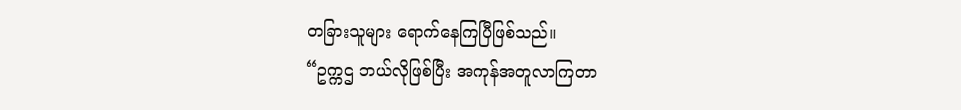တခြားသူများ ရောက်နေကြပြီဖြစ်သည်။
“ဥက္ကဌ ဘယ်လိုဖြစ်ပြီး အကုန်အတူလာကြတာ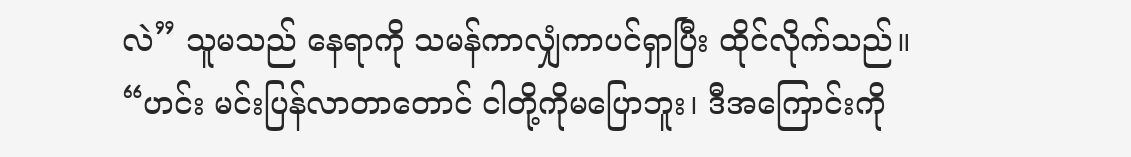လဲ” သူမသည် နေရာကို သမန်ကာလျှံကာပင်ရှာပြီး ထိုင်လိုက်သည်။
“ဟင်း မင်းပြန်လာတာတောင် ငါတို့ကိုမပြောဘူး၊ ဒီအကြောင်းကို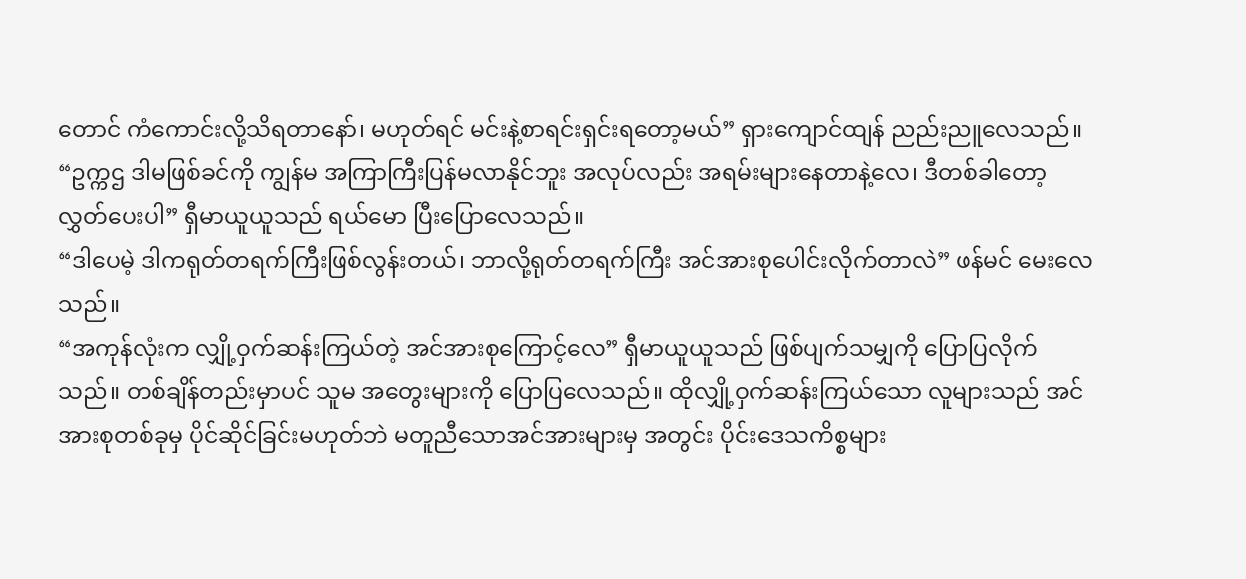တောင် ကံကောင်းလို့သိရတာနော်၊ မဟုတ်ရင် မင်းနဲ့စာရင်းရှင်းရတော့မယ်” ရှားကျောင်ထျန် ညည်းညူလေသည်။
“ဥက္ကဌ ဒါမဖြစ်ခင်ကို ကျွန်မ အကြာကြီးပြန်မလာနိုင်ဘူး အလုပ်လည်း အရမ်းများနေတာနဲ့လေ၊ ဒီတစ်ခါတော့ လွှတ်ပေးပါ” ရှီမာယူယူသည် ရယ်မော ပြီးပြောလေသည်။
“ဒါပေမဲ့ ဒါကရုတ်တရက်ကြီးဖြစ်လွန်းတယ်၊ ဘာလို့ရုတ်တရက်ကြီး အင်အားစုပေါင်းလိုက်တာလဲ” ဖန်မင် မေးလေသည်။
“အကုန်လုံးက လျှို့ဝှက်ဆန်းကြယ်တဲ့ အင်အားစုကြောင့်လေ” ရှီမာယူယူသည် ဖြစ်ပျက်သမျှကို ပြောပြလိုက်သည်။ တစ်ချိန်တည်းမှာပင် သူမ အတွေးများကို ပြောပြလေသည်။ ထိုလျှို့ဝှက်ဆန်းကြယ်သော လူများသည် အင်အားစုတစ်ခုမှ ပိုင်ဆိုင်ခြင်းမဟုတ်ဘဲ မတူညီသောအင်အားများမှ အတွင်း ပိုင်းဒေသကိစ္စများ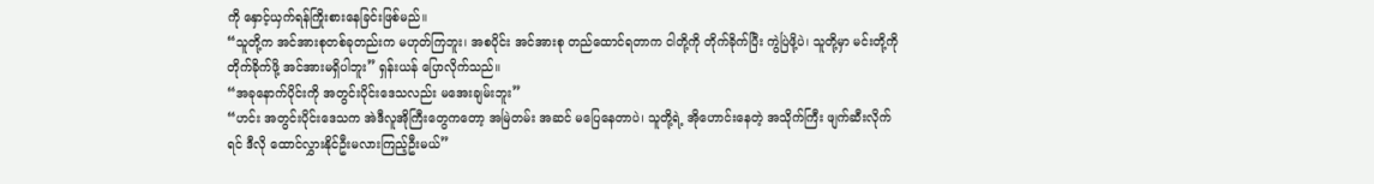ကို နှောင့်ယှက်ရန်ကြိုးစားနေခြင်းဖြစ်မည်။
“သူတို့က အင်အားစုတစ်ခုတည်းက မဟုတ်ကြဘူး၊ အစပိုင်း အင်အားစု တည်ထောင်ရတာက ငါတို့ကို တိုက်ခိုက်ပြီး ကွဲပြဲဖို့ပဲ၊ သူတို့မှာ မင်းတို့ကို တိုက်ခိုက်ဖို့ အင်အားမရှိပါဘူး” ရှန်းယန် ပြောလိုက်သည်။
“အခုနောက်ပိုင်းကို အတွင်းပိုင်းဒေသလည်း မအေးချမ်းဘူး”
“ဟင်း အတွင်းပိုင်းဒေသက အဲဒီလူအိုကြီးတွေကတော့ အမြဲတမ်း အဆင် မပြေနေတာပဲ၊ သူတို့ရဲ့ အိုဟောင်းနေတဲ့ အသိုက်ကြီး ဖျက်ဆီးလိုက်ရင် ဒီလို ထောင်လွှားနိုင်ဦးမလားကြည့်ဦးမယ်”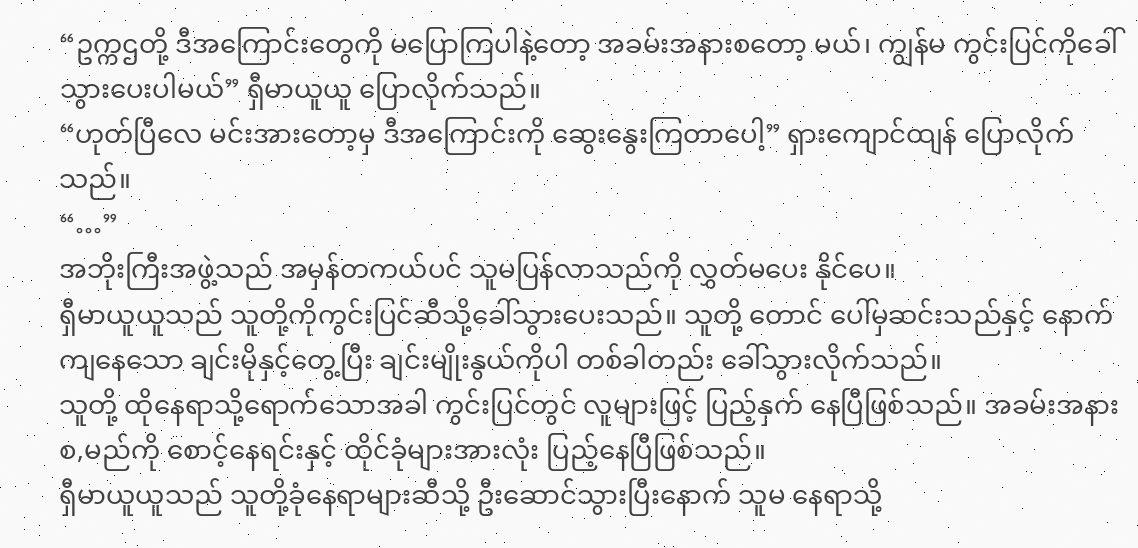“ဥက္ကဌတို့ ဒီအကြောင်းတွေကို မပြောကြပါနဲ့တော့ အခမ်းအနားစတော့ မယ်၊ ကျွန်မ ကွင်းပြင်ကိုခေါ်သွားပေးပါမယ်” ရှီမာယူယူ ပြောလိုက်သည်။
“ဟုတ်ပြီလေ မင်းအားတော့မှ ဒီအကြောင်းကို ဆွေးနွေးကြတာပေါ့” ရှားကျောင်ထျန် ပြောလိုက်သည်။
“…”
အဘိုးကြီးအဖွဲ့သည် အမှန်တကယ်ပင် သူမပြန်လာသည်ကို လွှတ်မပေး နိုင်ပေ။
ရှီမာယူယူသည် သူတို့ကိုကွင်းပြင်ဆီသို့ခေါ်သွားပေးသည်။ သူတို့ တောင် ပေါ်မှဆင်းသည်နှင့် နောက်ကျနေသော ချင်းမိုနှင့်တွေ့ပြီး ချင်းမျိုးနွယ်ကိုပါ တစ်ခါတည်း ခေါ်သွားလိုက်သည်။
သူတို့ ထိုနေရာသို့ရောက်သောအခါ ကွင်းပြင်တွင် လူများဖြင့် ပြည့်နှက် နေပြီဖြစ်သည်။ အခမ်းအနားစ,မည်ကို စောင့်နေရင်းနှင့် ထိုင်ခုံများအားလုံး ပြည့်နေပြီဖြစ်သည်။
ရှီမာယူယူသည် သူတို့ခုံနေရာများဆီသို့ ဦးဆောင်သွားပြီးနောက် သူမ နေရာသို့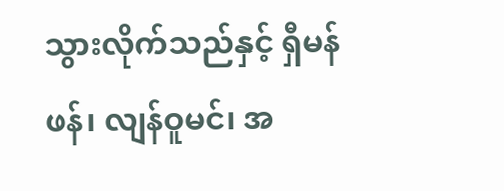သွားလိုက်သည်နှင့် ရှီမန်ဖန်၊ လျန်ဝူမင်၊ အ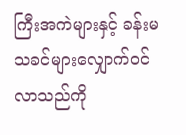ကြီးအကဲများနှင့် ခန်းမ သခင်များလျှောက်ဝင်လာသည်ကို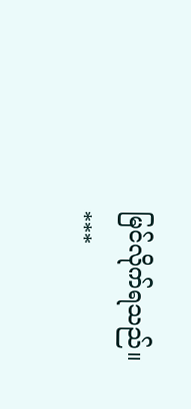မြင်လိုက်ရသည်။
***